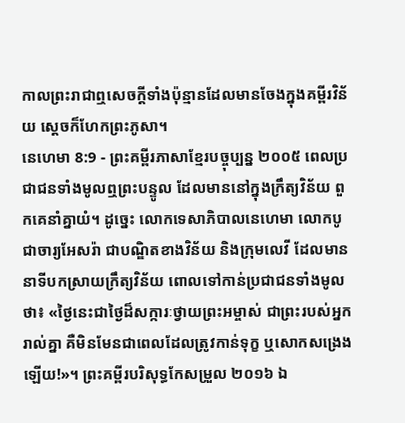កាលព្រះរាជាឮសេចក្ដីទាំងប៉ុន្មានដែលមានចែងក្នុងគម្ពីរវិន័យ ស្ដេចក៏ហែកព្រះភូសា។
នេហេមា 8:9 - ព្រះគម្ពីរភាសាខ្មែរបច្ចុប្បន្ន ២០០៥ ពេលប្រជាជនទាំងមូលឮព្រះបន្ទូល ដែលមាននៅក្នុងក្រឹត្យវិន័យ ពួកគេនាំគ្នាយំ។ ដូច្នេះ លោកទេសាភិបាលនេហេមា លោកបូជាចារ្យអែសរ៉ា ជាបណ្ឌិតខាងវិន័យ និងក្រុមលេវី ដែលមាននាទីបកស្រាយក្រឹត្យវិន័យ ពោលទៅកាន់ប្រជាជនទាំងមូលថា៖ «ថ្ងៃនេះជាថ្ងៃដ៏សក្ការៈថ្វាយព្រះអម្ចាស់ ជាព្រះរបស់អ្នករាល់គ្នា គឺមិនមែនជាពេលដែលត្រូវកាន់ទុក្ខ ឬសោកសង្រេងឡើយ!»។ ព្រះគម្ពីរបរិសុទ្ធកែសម្រួល ២០១៦ ឯ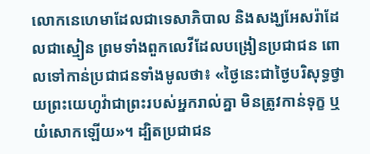លោកនេហេមាដែលជាទេសាភិបាល និងសង្ឃអែសរ៉ាដែលជាស្មៀន ព្រមទាំងពួកលេវីដែលបង្រៀនប្រជាជន ពោលទៅកាន់ប្រជាជនទាំងមូលថា៖ «ថ្ងៃនេះជាថ្ងៃបរិសុទ្ធថ្វាយព្រះយេហូវ៉ាជាព្រះរបស់អ្នករាល់គ្នា មិនត្រូវកាន់ទុក្ខ ឬយំសោកឡើយ»។ ដ្បិតប្រជាជន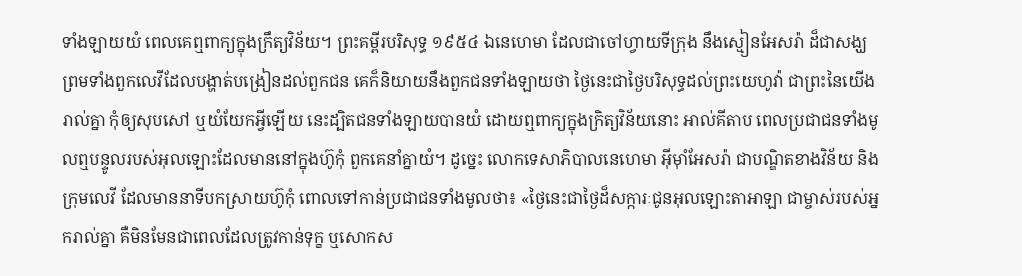ទាំងឡាយយំ ពេលគេឮពាក្យក្នុងក្រឹត្យវិន័យ។ ព្រះគម្ពីរបរិសុទ្ធ ១៩៥៤ ឯនេហេមា ដែលជាចៅហ្វាយទីក្រុង នឹងស្មៀនអែសរ៉ា ដ៏ជាសង្ឃ ព្រមទាំងពួកលេវីដែលបង្ហាត់បង្រៀនដល់ពួកជន គេក៏និយាយនឹងពួកជនទាំងឡាយថា ថ្ងៃនេះជាថ្ងៃបរិសុទ្ធដល់ព្រះយេហូវ៉ា ជាព្រះនៃយើងរាល់គ្នា កុំឲ្យសុបសៅ ឬយំយែកអ្វីឡើយ នេះដ្បិតជនទាំងឡាយបានយំ ដោយឮពាក្យក្នុងក្រិត្យវិន័យនោះ អាល់គីតាប ពេលប្រជាជនទាំងមូលឮបន្ទូលរបស់អុលឡោះដែលមាននៅក្នុងហ៊ូកុំ ពួកគេនាំគ្នាយំ។ ដូច្នេះ លោកទេសាភិបាលនេហេមា អ៊ីមុាំអែសរ៉ា ជាបណ្ឌិតខាងវិន័យ និងក្រុមលេវី ដែលមាននាទីបកស្រាយហ៊ូកុំ ពោលទៅកាន់ប្រជាជនទាំងមូលថា៖ «ថ្ងៃនេះជាថ្ងៃដ៏សក្ការៈជូនអុលឡោះតាអាឡា ជាម្ចាស់របស់អ្នករាល់គ្នា គឺមិនមែនជាពេលដែលត្រូវកាន់ទុក្ខ ឬសោកស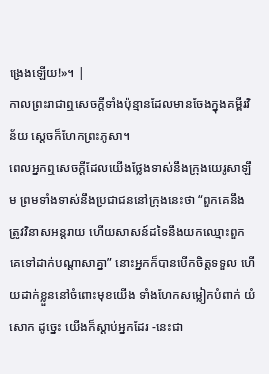ង្រេងឡើយ!»។ |
កាលព្រះរាជាឮសេចក្ដីទាំងប៉ុន្មានដែលមានចែងក្នុងគម្ពីរវិន័យ ស្ដេចក៏ហែកព្រះភូសា។
ពេលអ្នកឮសេចក្ដីដែលយើងថ្លែងទាស់នឹងក្រុងយេរូសាឡឹម ព្រមទាំងទាស់នឹងប្រជាជននៅក្រុងនេះថា “ពួកគេនឹងត្រូវវិនាសអន្តរាយ ហើយសាសន៍ដទៃនឹងយកឈ្មោះពួកគេទៅដាក់បណ្ដាសាគ្នា” នោះអ្នកក៏បានបើកចិត្តទទួល ហើយដាក់ខ្លួននៅចំពោះមុខយើង ទាំងហែកសម្លៀកបំពាក់ យំសោក ដូច្នេះ យើងក៏ស្ដាប់អ្នកដែរ -នេះជា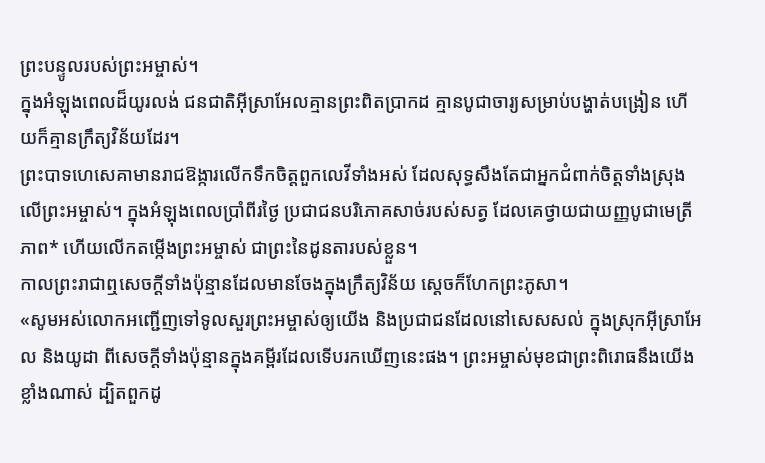ព្រះបន្ទូលរបស់ព្រះអម្ចាស់។
ក្នុងអំឡុងពេលដ៏យូរលង់ ជនជាតិអ៊ីស្រាអែលគ្មានព្រះពិតប្រាកដ គ្មានបូជាចារ្យសម្រាប់បង្ហាត់បង្រៀន ហើយក៏គ្មានក្រឹត្យវិន័យដែរ។
ព្រះបាទហេសេគាមានរាជឱង្ការលើកទឹកចិត្តពួកលេវីទាំងអស់ ដែលសុទ្ធសឹងតែជាអ្នកជំពាក់ចិត្តទាំងស្រុងលើព្រះអម្ចាស់។ ក្នុងអំឡុងពេលប្រាំពីរថ្ងៃ ប្រជាជនបរិភោគសាច់របស់សត្វ ដែលគេថ្វាយជាយញ្ញបូជាមេត្រីភាព* ហើយលើកតម្កើងព្រះអម្ចាស់ ជាព្រះនៃដូនតារបស់ខ្លួន។
កាលព្រះរាជាឮសេចក្ដីទាំងប៉ុន្មានដែលមានចែងក្នុងក្រឹត្យវិន័យ ស្ដេចក៏ហែកព្រះភូសា។
«សូមអស់លោកអញ្ជើញទៅទូលសួរព្រះអម្ចាស់ឲ្យយើង និងប្រជាជនដែលនៅសេសសល់ ក្នុងស្រុកអ៊ីស្រាអែល និងយូដា ពីសេចក្ដីទាំងប៉ុន្មានក្នុងគម្ពីរដែលទើបរកឃើញនេះផង។ ព្រះអម្ចាស់មុខជាព្រះពិរោធនឹងយើងខ្លាំងណាស់ ដ្បិតពួកដូ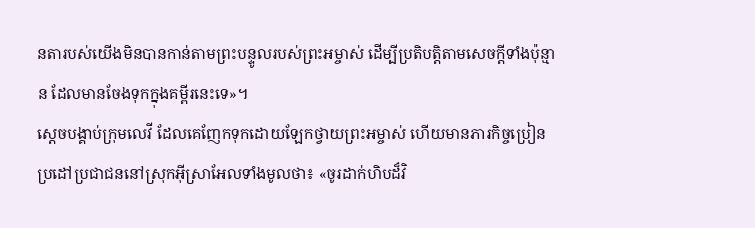នតារបស់យើងមិនបានកាន់តាមព្រះបន្ទូលរបស់ព្រះអម្ចាស់ ដើម្បីប្រតិបត្តិតាមសេចក្ដីទាំងប៉ុន្មាន ដែលមានចែងទុកក្នុងគម្ពីរនេះទេ»។
ស្ដេចបង្គាប់ក្រុមលេវី ដែលគេញែកទុកដោយឡែកថ្វាយព្រះអម្ចាស់ ហើយមានភារកិច្ចប្រៀនប្រដៅប្រជាជននៅស្រុកអ៊ីស្រាអែលទាំងមូលថា៖ «ចូរដាក់ហិបដ៏វិ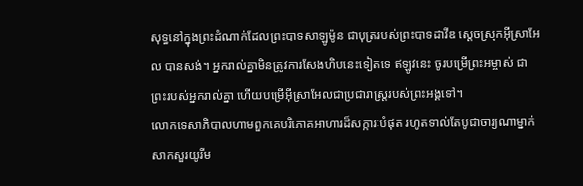សុទ្ធនៅក្នុងព្រះដំណាក់ដែលព្រះបាទសាឡូម៉ូន ជាបុត្ររបស់ព្រះបាទដាវីឌ ស្ដេចស្រុកអ៊ីស្រាអែល បានសង់។ អ្នករាល់គ្នាមិនត្រូវការសែងហិបនេះទៀតទេ ឥឡូវនេះ ចូរបម្រើព្រះអម្ចាស់ ជាព្រះរបស់អ្នករាល់គ្នា ហើយបម្រើអ៊ីស្រាអែលជាប្រជារាស្ត្ររបស់ព្រះអង្គទៅ។
លោកទេសាភិបាលហាមពួកគេបរិភោគអាហារដ៏សក្ការៈបំផុត រហូតទាល់តែបូជាចារ្យណាម្នាក់សាកសួរយូរីម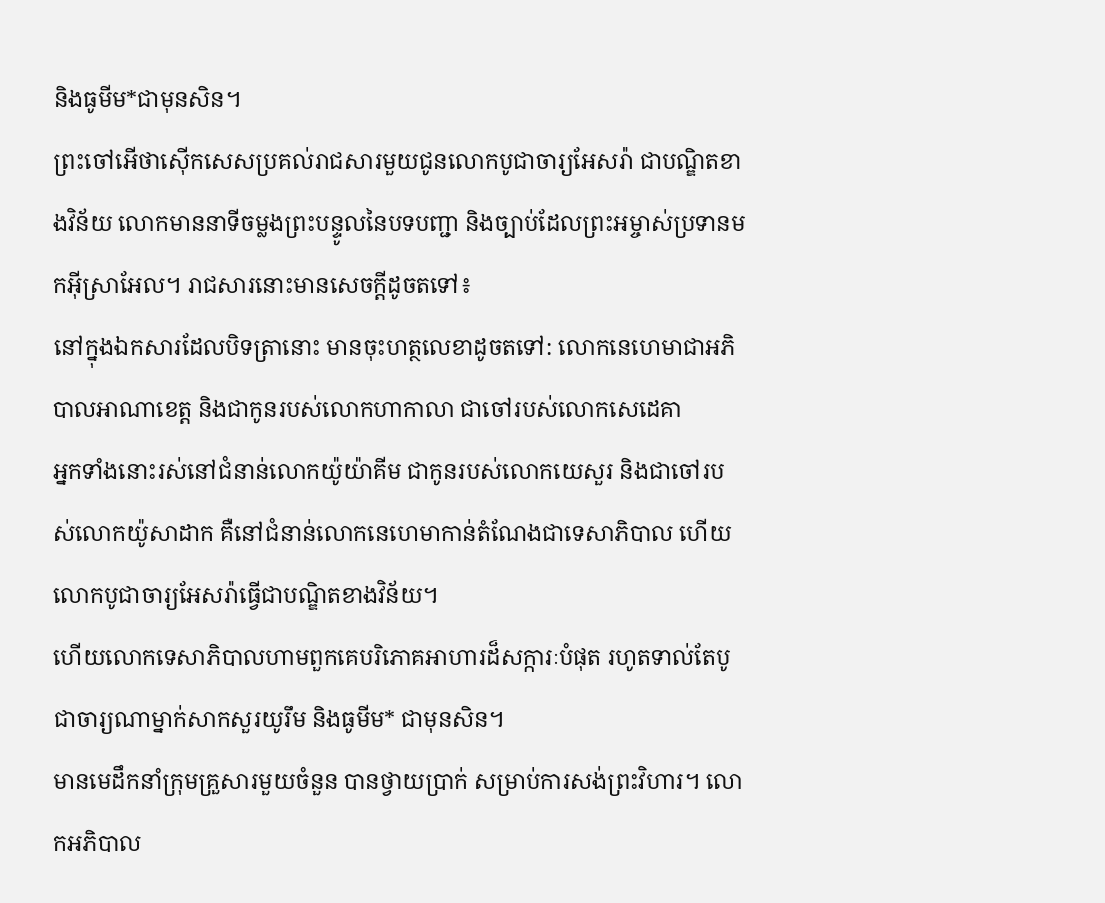និងធូមីម*ជាមុនសិន។
ព្រះចៅអើថាស៊ើកសេសប្រគល់រាជសារមួយជូនលោកបូជាចារ្យអែសរ៉ា ជាបណ្ឌិតខាងវិន័យ លោកមាននាទីចម្លងព្រះបន្ទូលនៃបទបញ្ជា និងច្បាប់ដែលព្រះអម្ចាស់ប្រទានមកអ៊ីស្រាអែល។ រាជសារនោះមានសេចក្ដីដូចតទៅ៖
នៅក្នុងឯកសារដែលបិទត្រានោះ មានចុះហត្ថលេខាដូចតទៅ: លោកនេហេមាជាអភិបាលអាណាខេត្ត និងជាកូនរបស់លោកហាកាលា ជាចៅរបស់លោកសេដេគា
អ្នកទាំងនោះរស់នៅជំនាន់លោកយ៉ូយ៉ាគីម ជាកូនរបស់លោកយេសួរ និងជាចៅរបស់លោកយ៉ូសាដាក គឺនៅជំនាន់លោកនេហេមាកាន់តំណែងជាទេសាភិបាល ហើយលោកបូជាចារ្យអែសរ៉ាធ្វើជាបណ្ឌិតខាងវិន័យ។
ហើយលោកទេសាភិបាលហាមពួកគេបរិភោគអាហារដ៏សក្ការៈបំផុត រហូតទាល់តែបូជាចារ្យណាម្នាក់សាកសួរយូរឹម និងធូមីម* ជាមុនសិន។
មានមេដឹកនាំក្រុមគ្រួសារមួយចំនួន បានថ្វាយប្រាក់ សម្រាប់ការសង់ព្រះវិហារ។ លោកអភិបាល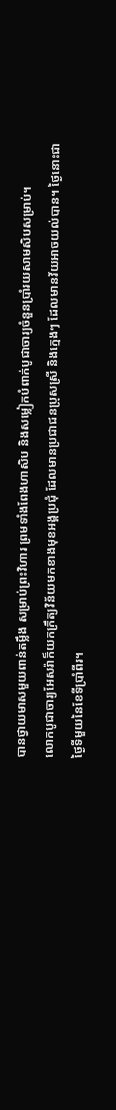បានថ្វាយមាសមួយពាន់តម្លឹង សម្រាប់ព្រះវិហារ ព្រមទាំងពែងហាសិប និងសម្លៀកបំពាក់បូជាចារ្យចំនួនប្រាំរយសាមសិបសម្រាប់។
លោកបូជាចារ្យអែសរ៉ាក៏យកក្រឹត្យវិន័យមកខាងមុខអង្គប្រជុំ ដែលមានប្រជាជនប្រុសស្រី និងក្មេងៗ ដែលមានវ័យអាចយល់បាន។ ថ្ងៃនោះជាថ្ងៃទីមួយនៃខែទីប្រាំពីរ។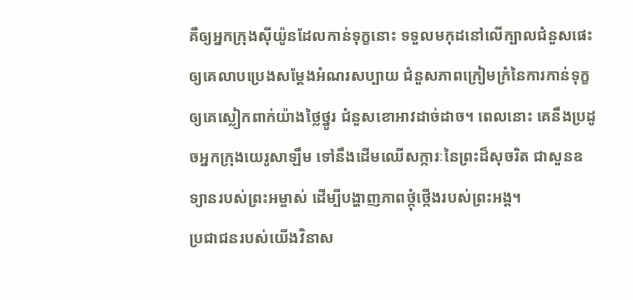គឺឲ្យអ្នកក្រុងស៊ីយ៉ូនដែលកាន់ទុក្ខនោះ ទទួលមកុដនៅលើក្បាលជំនួសផេះ ឲ្យគេលាបប្រេងសម្តែងអំណរសប្បាយ ជំនួសភាពក្រៀមក្រំនៃការកាន់ទុក្ខ ឲ្យគេស្លៀកពាក់យ៉ាងថ្លៃថ្នូរ ជំនួសខោអាវដាច់ដាច។ ពេលនោះ គេនឹងប្រដូចអ្នកក្រុងយេរូសាឡឹម ទៅនឹងដើមឈើសក្ការៈនៃព្រះដ៏សុចរិត ជាសួនឧទ្យានរបស់ព្រះអម្ចាស់ ដើម្បីបង្ហាញភាពថ្កុំថ្កើងរបស់ព្រះអង្គ។
ប្រជាជនរបស់យើងវិនាស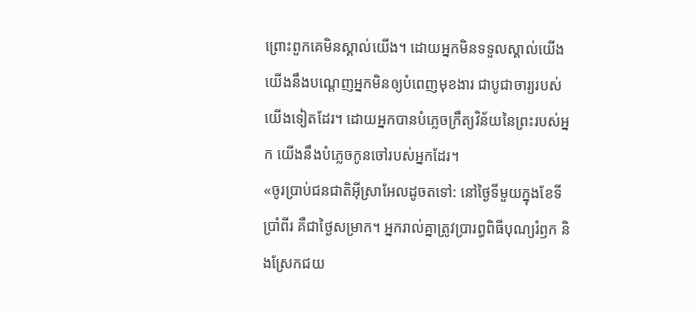ព្រោះពួកគេមិនស្គាល់យើង។ ដោយអ្នកមិនទទួលស្គាល់យើង យើងនឹងបណ្ដេញអ្នកមិនឲ្យបំពេញមុខងារ ជាបូជាចារ្យរបស់យើងទៀតដែរ។ ដោយអ្នកបានបំភ្លេចក្រឹត្យវិន័យនៃព្រះរបស់អ្នក យើងនឹងបំភ្លេចកូនចៅរបស់អ្នកដែរ។
«ចូរប្រាប់ជនជាតិអ៊ីស្រាអែលដូចតទៅ: នៅថ្ងៃទីមួយក្នុងខែទីប្រាំពីរ គឺជាថ្ងៃសម្រាក។ អ្នករាល់គ្នាត្រូវប្រារព្ធពិធីបុណ្យរំឭក និងស្រែកជយ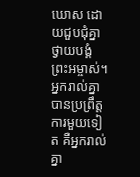ឃោស ដោយជួបជុំគ្នាថ្វាយបង្គំព្រះអម្ចាស់។
អ្នករាល់គ្នាបានប្រព្រឹត្តការមួយទៀត គឺអ្នករាល់គ្នា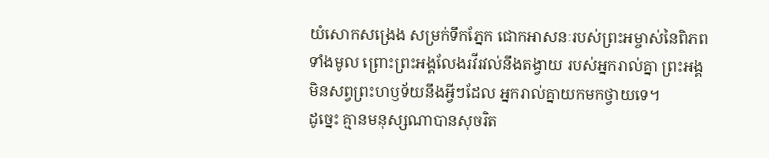យំសោកសង្រេង សម្រក់ទឹកភ្នែក ជោកអាសនៈរបស់ព្រះអម្ចាស់នៃពិភពទាំងមូល ព្រោះព្រះអង្គលែងរវីរវល់នឹងតង្វាយ របស់អ្នករាល់គ្នា ព្រះអង្គមិនសព្វព្រះហឫទ័យនឹងអ្វីៗដែល អ្នករាល់គ្នាយកមកថ្វាយទេ។
ដូច្នេះ គ្មានមនុស្សណាបានសុចរិត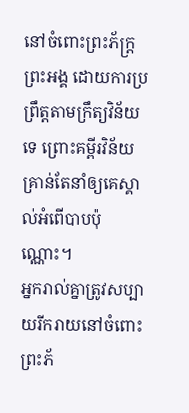នៅចំពោះព្រះភ័ក្ត្រព្រះអង្គ ដោយការប្រព្រឹត្តតាមក្រឹត្យវិន័យទេ ព្រោះគម្ពីរវិន័យគ្រាន់តែនាំឲ្យគេស្គាល់អំពើបាបប៉ុណ្ណោះ។
អ្នករាល់គ្នាត្រូវសប្បាយរីករាយនៅចំពោះព្រះភ័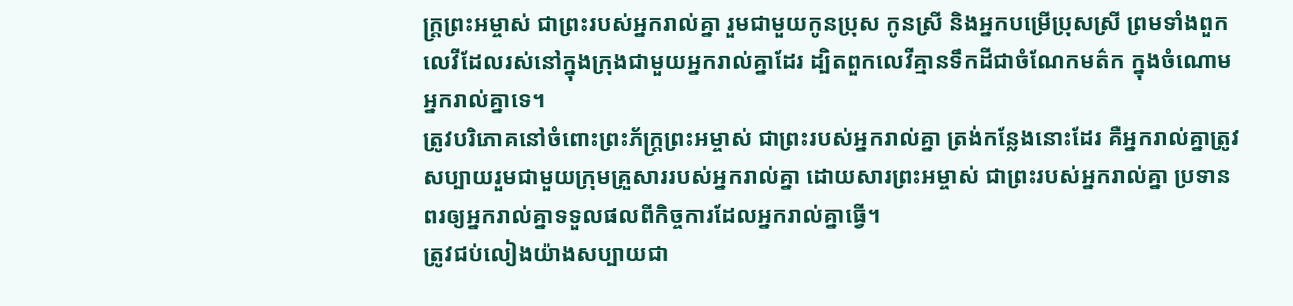ក្ត្រព្រះអម្ចាស់ ជាព្រះរបស់អ្នករាល់គ្នា រួមជាមួយកូនប្រុស កូនស្រី និងអ្នកបម្រើប្រុសស្រី ព្រមទាំងពួកលេវីដែលរស់នៅក្នុងក្រុងជាមួយអ្នករាល់គ្នាដែរ ដ្បិតពួកលេវីគ្មានទឹកដីជាចំណែកមត៌ក ក្នុងចំណោមអ្នករាល់គ្នាទេ។
ត្រូវបរិភោគនៅចំពោះព្រះភ័ក្ត្រព្រះអម្ចាស់ ជាព្រះរបស់អ្នករាល់គ្នា ត្រង់កន្លែងនោះដែរ គឺអ្នករាល់គ្នាត្រូវសប្បាយរួមជាមួយក្រុមគ្រួសាររបស់អ្នករាល់គ្នា ដោយសារព្រះអម្ចាស់ ជាព្រះរបស់អ្នករាល់គ្នា ប្រទានពរឲ្យអ្នករាល់គ្នាទទួលផលពីកិច្ចការដែលអ្នករាល់គ្នាធ្វើ។
ត្រូវជប់លៀងយ៉ាងសប្បាយជា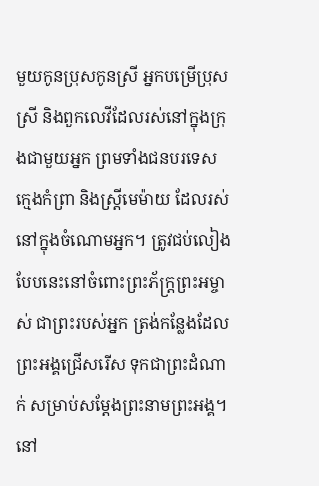មួយកូនប្រុសកូនស្រី អ្នកបម្រើប្រុសស្រី និងពួកលេវីដែលរស់នៅក្នុងក្រុងជាមួយអ្នក ព្រមទាំងជនបរទេស ក្មេងកំព្រា និងស្ត្រីមេម៉ាយ ដែលរស់នៅក្នុងចំណោមអ្នក។ ត្រូវជប់លៀងបែបនេះនៅចំពោះព្រះភ័ក្ត្រព្រះអម្ចាស់ ជាព្រះរបស់អ្នក ត្រង់កន្លែងដែលព្រះអង្គជ្រើសរើស ទុកជាព្រះដំណាក់ សម្រាប់សម្តែងព្រះនាមព្រះអង្គ។
នៅ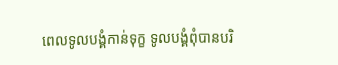ពេលទូលបង្គំកាន់ទុក្ខ ទូលបង្គំពុំបានបរិ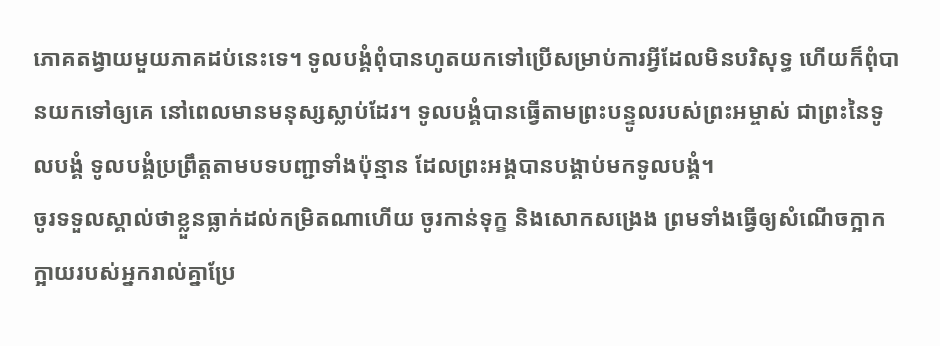ភោគតង្វាយមួយភាគដប់នេះទេ។ ទូលបង្គំពុំបានហូតយកទៅប្រើសម្រាប់ការអ្វីដែលមិនបរិសុទ្ធ ហើយក៏ពុំបានយកទៅឲ្យគេ នៅពេលមានមនុស្សស្លាប់ដែរ។ ទូលបង្គំបានធ្វើតាមព្រះបន្ទូលរបស់ព្រះអម្ចាស់ ជាព្រះនៃទូលបង្គំ ទូលបង្គំប្រព្រឹត្តតាមបទបញ្ជាទាំងប៉ុន្មាន ដែលព្រះអង្គបានបង្គាប់មកទូលបង្គំ។
ចូរទទួលស្គាល់ថាខ្លួនធ្លាក់ដល់កម្រិតណាហើយ ចូរកាន់ទុក្ខ និងសោកសង្រេង ព្រមទាំងធ្វើឲ្យសំណើចក្អាកក្អាយរបស់អ្នករាល់គ្នាប្រែ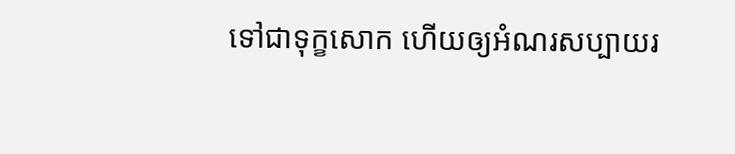ទៅជាទុក្ខសោក ហើយឲ្យអំណរសប្បាយរ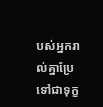បស់អ្នករាល់គ្នាប្រែទៅជាទុក្ខ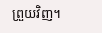ព្រួយវិញ។